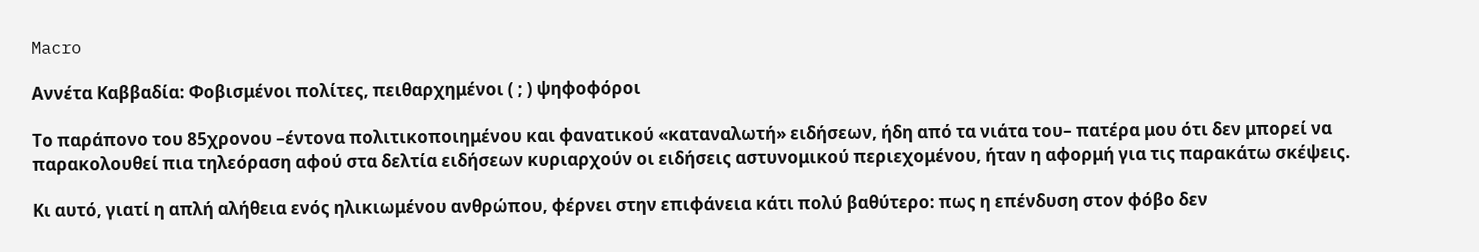Macro

Αννέτα Καββαδία: Φοβισμένοι πολίτες, πειθαρχημένοι ( ; ) ψηφοφόροι

Το παράπονο του 85χρονου –έντονα πολιτικοποιημένου και φανατικού «καταναλωτή» ειδήσεων, ήδη από τα νιάτα του– πατέρα μου ότι δεν μπορεί να παρακολουθεί πια τηλεόραση αφού στα δελτία ειδήσεων κυριαρχούν οι ειδήσεις αστυνομικού περιεχομένου, ήταν η αφορμή για τις παρακάτω σκέψεις.

Κι αυτό, γιατί η απλή αλήθεια ενός ηλικιωμένου ανθρώπου, φέρνει στην επιφάνεια κάτι πολύ βαθύτερο: πως η επένδυση στον φόβο δεν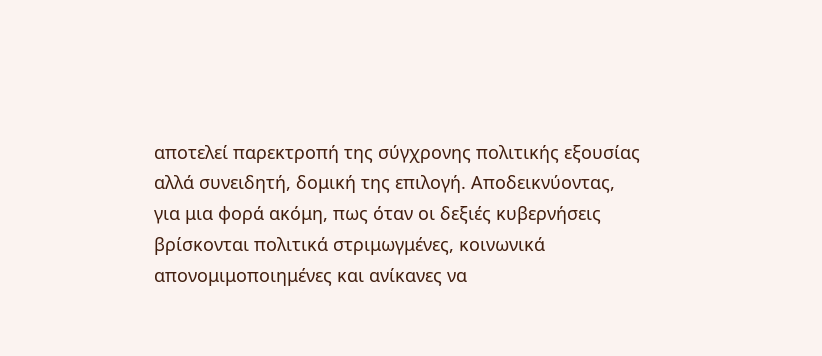αποτελεί παρεκτροπή της σύγχρονης πολιτικής εξουσίας αλλά συνειδητή, δομική της επιλογή. Αποδεικνύοντας, για μια φορά ακόμη, πως όταν οι δεξιές κυβερνήσεις βρίσκονται πολιτικά στριμωγμένες, κοινωνικά απονομιμοποιημένες και ανίκανες να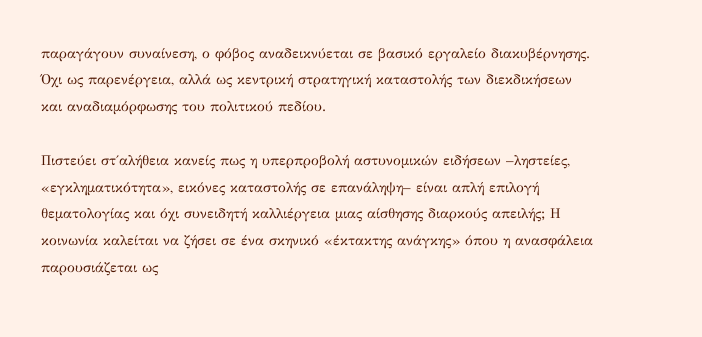παραγάγουν συναίνεση, ο φόβος αναδεικνύεται σε βασικό εργαλείο διακυβέρνησης. Όχι ως παρενέργεια, αλλά ως κεντρική στρατηγική καταστολής των διεκδικήσεων και αναδιαμόρφωσης του πολιτικού πεδίου.

Πιστεύει στ΄αλήθεια κανείς πως η υπερπροβολή αστυνομικών ειδήσεων –ληστείες, «εγκληματικότητα», εικόνες καταστολής σε επανάληψη– είναι απλή επιλογή θεματολογίας και όχι συνειδητή καλλιέργεια μιας αίσθησης διαρκούς απειλής; Η κοινωνία καλείται να ζήσει σε ένα σκηνικό «έκτακτης ανάγκης» όπου η ανασφάλεια παρουσιάζεται ως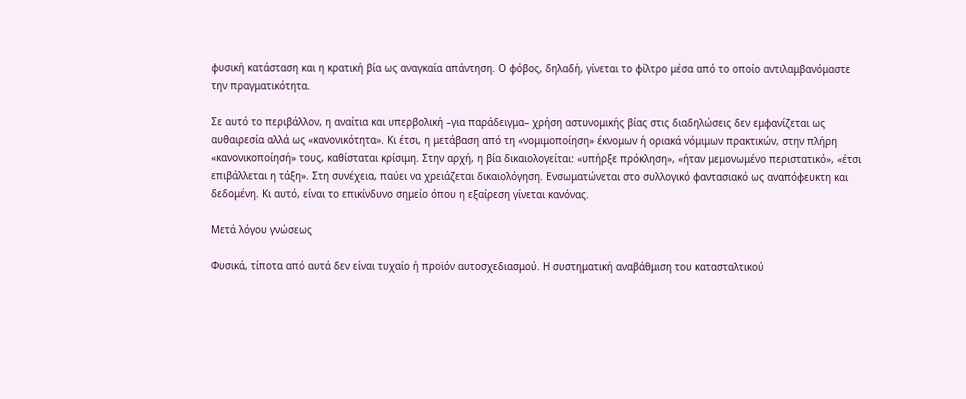φυσική κατάσταση και η κρατική βία ως αναγκαία απάντηση. Ο φόβος, δηλαδή, γίνεται το φίλτρο μέσα από το οποίο αντιλαμβανόμαστε την πραγματικότητα.

Σε αυτό το περιβάλλον, η αναίτια και υπερβολική –για παράδειγμα– χρήση αστυνομικής βίας στις διαδηλώσεις δεν εμφανίζεται ως αυθαιρεσία αλλά ως «κανονικότητα». Κι έτσι, η μετάβαση από τη «νομιμοποίηση» έκνομων ή οριακά νόμιμων πρακτικών, στην πλήρη «κανονικοποίησή» τους, καθίσταται κρίσιμη. Στην αρχή, η βία δικαιολογείται: «υπήρξε πρόκληση», «ήταν μεμονωμένο περιστατικό», «έτσι επιβάλλεται η τάξη». Στη συνέχεια, παύει να χρειάζεται δικαιολόγηση. Ενσωματώνεται στο συλλογικό φαντασιακό ως αναπόφευκτη και δεδομένη. Κι αυτό, είναι το επικίνδυνο σημείο όπου η εξαίρεση γίνεται κανόνας.

Μετά λόγου γνώσεως

Φυσικά, τίποτα από αυτά δεν είναι τυχαίο ή προϊόν αυτοσχεδιασμού. Η συστηματική αναβάθμιση του κατασταλτικού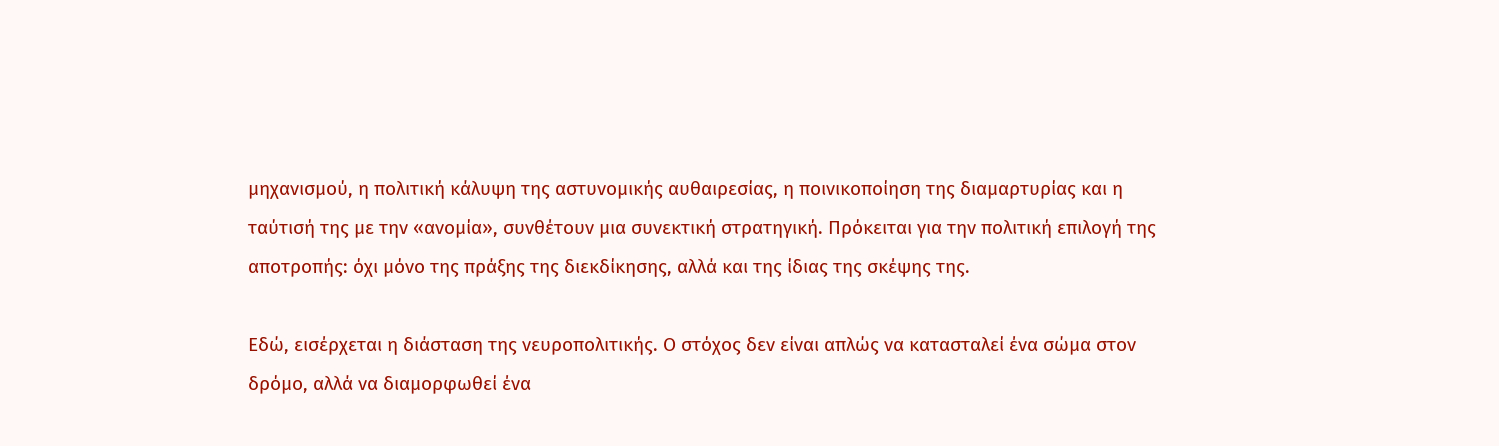μηχανισμού, η πολιτική κάλυψη της αστυνομικής αυθαιρεσίας, η ποινικοποίηση της διαμαρτυρίας και η ταύτισή της με την «ανομία», συνθέτουν μια συνεκτική στρατηγική. Πρόκειται για την πολιτική επιλογή της αποτροπής: όχι μόνο της πράξης της διεκδίκησης, αλλά και της ίδιας της σκέψης της.

Εδώ, εισέρχεται η διάσταση της νευροπολιτικής. Ο στόχος δεν είναι απλώς να κατασταλεί ένα σώμα στον δρόμο, αλλά να διαμορφωθεί ένα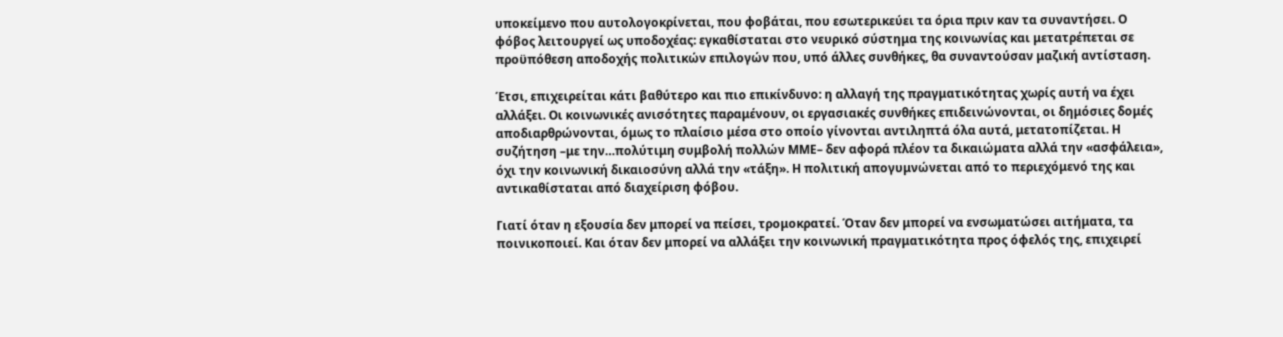υποκείμενο που αυτολογοκρίνεται, που φοβάται, που εσωτερικεύει τα όρια πριν καν τα συναντήσει. Ο φόβος λειτουργεί ως υποδοχέας: εγκαθίσταται στο νευρικό σύστημα της κοινωνίας και μετατρέπεται σε προϋπόθεση αποδοχής πολιτικών επιλογών που, υπό άλλες συνθήκες, θα συναντούσαν μαζική αντίσταση.

Έτσι, επιχειρείται κάτι βαθύτερο και πιο επικίνδυνο: η αλλαγή της πραγματικότητας χωρίς αυτή να έχει αλλάξει. Οι κοινωνικές ανισότητες παραμένουν, οι εργασιακές συνθήκες επιδεινώνονται, οι δημόσιες δομές αποδιαρθρώνονται, όμως το πλαίσιο μέσα στο οποίο γίνονται αντιληπτά όλα αυτά, μετατοπίζεται. Η συζήτηση –με την…πολύτιμη συμβολή πολλών ΜΜΕ– δεν αφορά πλέον τα δικαιώματα αλλά την «ασφάλεια», όχι την κοινωνική δικαιοσύνη αλλά την «τάξη». Η πολιτική απογυμνώνεται από το περιεχόμενό της και αντικαθίσταται από διαχείριση φόβου.

Γιατί όταν η εξουσία δεν μπορεί να πείσει, τρομοκρατεί. Όταν δεν μπορεί να ενσωματώσει αιτήματα, τα ποινικοποιεί. Και όταν δεν μπορεί να αλλάξει την κοινωνική πραγματικότητα προς όφελός της, επιχειρεί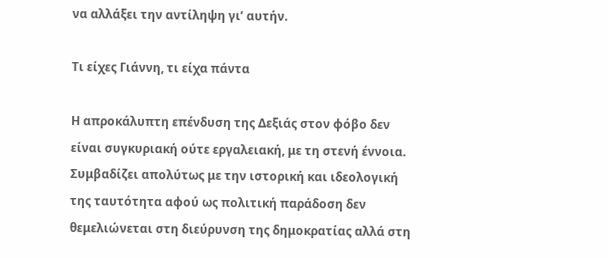να αλλάξει την αντίληψη γι’ αυτήν.

Τι είχες Γιάννη, τι είχα πάντα

Η απροκάλυπτη επένδυση της Δεξιάς στον φόβο δεν είναι συγκυριακή ούτε εργαλειακή, με τη στενή έννοια. Συμβαδίζει απολύτως με την ιστορική και ιδεολογική της ταυτότητα αφού ως πολιτική παράδοση δεν θεμελιώνεται στη διεύρυνση της δημοκρατίας αλλά στη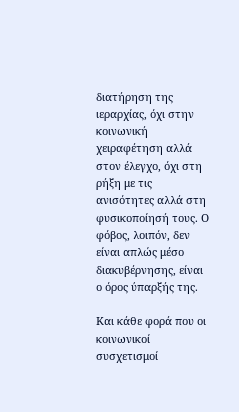διατήρηση της ιεραρχίας, όχι στην κοινωνική χειραφέτηση αλλά στον έλεγχο, όχι στη ρήξη με τις ανισότητες αλλά στη φυσικοποίησή τους. Ο φόβος, λοιπόν, δεν είναι απλώς μέσο διακυβέρνησης, είναι ο όρος ύπαρξής της.

Και κάθε φορά που οι κοινωνικοί συσχετισμοί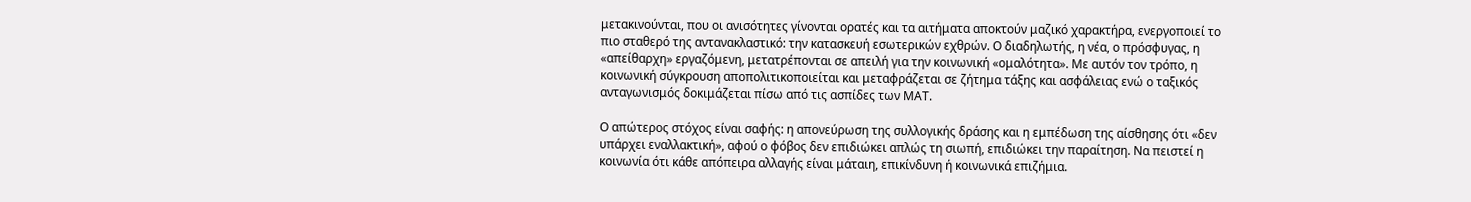μετακινούνται, που οι ανισότητες γίνονται ορατές και τα αιτήματα αποκτούν μαζικό χαρακτήρα, ενεργοποιεί το πιο σταθερό της αντανακλαστικό: την κατασκευή εσωτερικών εχθρών. Ο διαδηλωτής, η νέα, ο πρόσφυγας, η «απείθαρχη» εργαζόμενη, μετατρέπονται σε απειλή για την κοινωνική «ομαλότητα». Με αυτόν τον τρόπο, η κοινωνική σύγκρουση αποπολιτικοποιείται και μεταφράζεται σε ζήτημα τάξης και ασφάλειας ενώ ο ταξικός ανταγωνισμός δοκιμάζεται πίσω από τις ασπίδες των ΜΑΤ.

Ο απώτερος στόχος είναι σαφής: η απονεύρωση της συλλογικής δράσης και η εμπέδωση της αίσθησης ότι «δεν υπάρχει εναλλακτική», αφού ο φόβος δεν επιδιώκει απλώς τη σιωπή, επιδιώκει την παραίτηση. Να πειστεί η κοινωνία ότι κάθε απόπειρα αλλαγής είναι μάταιη, επικίνδυνη ή κοινωνικά επιζήμια.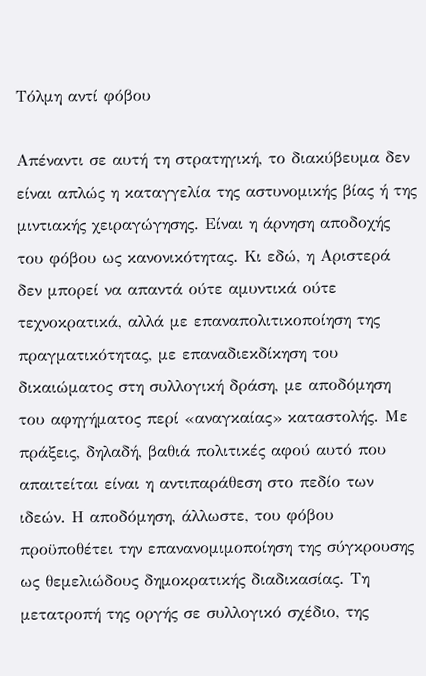Τόλμη αντί φόβου

Απέναντι σε αυτή τη στρατηγική, το διακύβευμα δεν είναι απλώς η καταγγελία της αστυνομικής βίας ή της μιντιακής χειραγώγησης. Είναι η άρνηση αποδοχής του φόβου ως κανονικότητας. Κι εδώ, η Αριστερά δεν μπορεί να απαντά ούτε αμυντικά ούτε τεχνοκρατικά, αλλά με επαναπολιτικοποίηση της πραγματικότητας, με επαναδιεκδίκηση του δικαιώματος στη συλλογική δράση, με αποδόμηση του αφηγήματος περί «αναγκαίας» καταστολής. Με πράξεις, δηλαδή, βαθιά πολιτικές αφού αυτό που απαιτείται είναι η αντιπαράθεση στο πεδίο των ιδεών. Η αποδόμηση, άλλωστε, του φόβου προϋποθέτει την επανανομιμοποίηση της σύγκρουσης ως θεμελιώδους δημοκρατικής διαδικασίας. Τη μετατροπή της οργής σε συλλογικό σχέδιο, της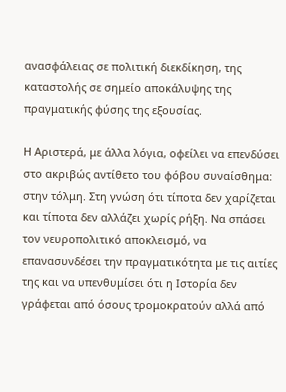ανασφάλειας σε πολιτική διεκδίκηση, της καταστολής σε σημείο αποκάλυψης της πραγματικής φύσης της εξουσίας.

Η Αριστερά, με άλλα λόγια, οφείλει να επενδύσει στο ακριβώς αντίθετο του φόβου συναίσθημα: στην τόλμη. Στη γνώση ότι τίποτα δεν χαρίζεται και τίποτα δεν αλλάζει χωρίς ρήξη. Να σπάσει τον νευροπολιτικό αποκλεισμό, να επανασυνδέσει την πραγματικότητα με τις αιτίες της και να υπενθυμίσει ότι η Ιστορία δεν γράφεται από όσους τρομοκρατούν αλλά από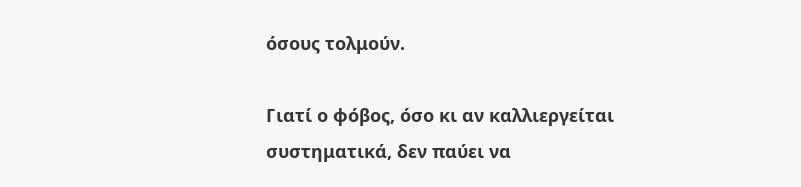όσους τολμούν.

Γιατί ο φόβος, όσο κι αν καλλιεργείται συστηματικά, δεν παύει να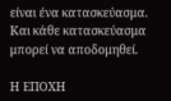είναι ένα κατασκεύασμα. Και κάθε κατασκεύασμα μπορεί να αποδομηθεί.

Η ΕΠΟΧΗ